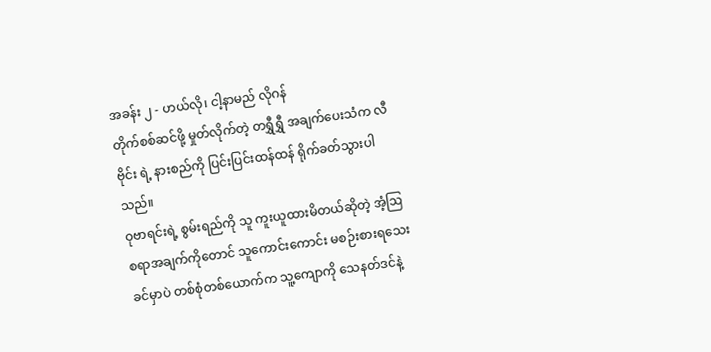အခန်း ၂ - ဟယ်လို၊ ငါ့နာမည် လိုဂန်
တိုက်စစ်ဆင်ဖို့ မှုတ်လိုက်တဲ့ တရွှီရွှီ အချက်ပေးသံက လီဗိုင်း ရဲ့ နားစည်ကို ပြင်းပြင်းထန်ထန် ရိုက်ခတ်သွားပါသည်။
ဝုဗာရင်းရဲ့ စွမ်းရည်ကို သူ ကူးယူထားမိတယ်ဆိုတဲ့ အံ့ဩစရာအချက်ကိုတောင် သူကောင်းကောင်း မစဉ်းစားရသေးခင်မှာပဲ တစ်စုံတစ်ယောက်က သူ့ကျောကို သေနတ်ဒင်နဲ့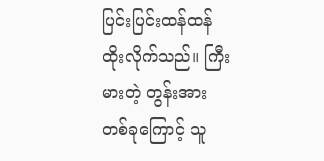ပြင်းပြင်းထန်ထန် ထိုးလိုက်သည်။ ကြီးမားတဲ့ တွန်းအားတစ်ခုကြောင့် သူ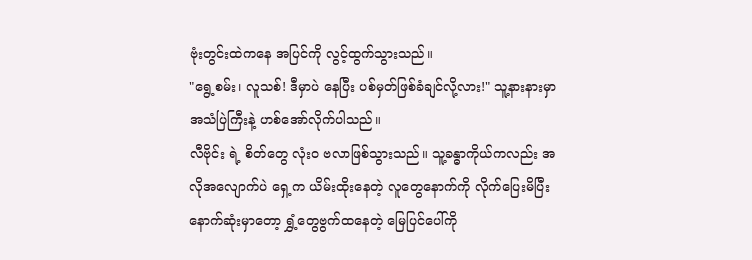ဗုံးတွင်းထဲကနေ အပြင်ကို လွင့်ထွက်သွားသည်။
"ရွေ့စမ်း၊ လူသစ်! ဒီမှာပဲ နေပြီး ပစ်မှတ်ဖြစ်ခံချင်လို့လား!" သူ့နားနားမှာ အသံပြဲကြီးနဲ့ ဟစ်အော်လိုက်ပါသည်။
လီဗိုင်း ရဲ့ စိတ်တွေ လုံးဝ ဗလာဖြစ်သွားသည်။ သူ့ခန္ဓာကိုယ်ကလည်း အလိုအလျောက်ပဲ ရှေ့က ယိမ်းထိုးနေတဲ့ လူတွေနောက်ကို လိုက်ပြေးမိပြီး နောက်ဆုံးမှာတော့ ရွှံ့တွေဗွက်ထနေတဲ့ မြေပြင်ပေါ်ကို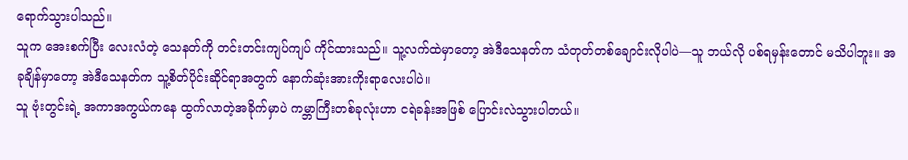ရောက်သွားပါသည်။
သူက အေးစက်ပြီး လေးလံတဲ့ သေနတ်ကို တင်းတင်းကျပ်ကျပ် ကိုင်ထားသည်။ သူ့လက်ထဲမှာတော့ အဲဒီသေနတ်က သံတုတ်တစ်ချောင်းလိုပါပဲ—သူ ဘယ်လို ပစ်ရမှန်းတောင် မသိပါဘူး။ အခုချိန်မှာတော့ အဲဒီသေနတ်က သူ့စိတ်ပိုင်းဆိုင်ရာအတွက် နောက်ဆုံးအားကိုးရာလေးပါပဲ။
သူ ဗုံးတွင်းရဲ့ အကာအကွယ်ကနေ ထွက်လာတဲ့အခိုက်မှာပဲ ကမ္ဘာကြီးတစ်ခုလုံးဟာ ငရဲခန်းအဖြစ် ပြောင်းလဲသွားပါတယ်။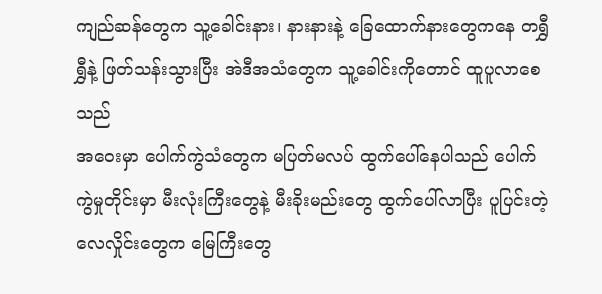ကျည်ဆန်တွေက သူ့ခေါင်းနား၊ နားနားနဲ့ ခြေထောက်နားတွေကနေ တရွှီရွှီနဲ့ ဖြတ်သန်းသွားပြီး အဲဒီအသံတွေက သူ့ခေါင်းကိုတောင် ထူပူလာစေသည်
အဝေးမှာ ပေါက်ကွဲသံတွေက မပြတ်မလပ် ထွက်ပေါ်နေပါသည် ပေါက်ကွဲမှုတိုင်းမှာ မီးလုံးကြီးတွေနဲ့ မီးခိုးမည်းတွေ ထွက်ပေါ်လာပြီး ပူပြင်းတဲ့ လေလှိုင်းတွေက မြေကြီးတွေ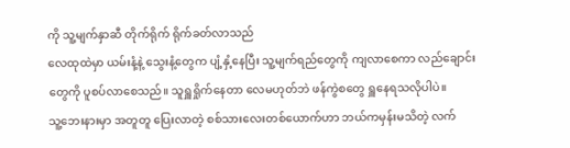ကို သူ့မျက်နှာဆီ တိုက်ရိုက် ရိုက်ခတ်လာသည်
လေထုထဲမှာ ယမ်းနံ့နဲ့ သွေးနံ့တွေက ပျံ့နှံ့နေပြီး သူ့မျက်ရည်တွေကို ကျလာစေကာ လည်ချောင်းတွေကို ပူစပ်လာစေသည်။ သူရှူရှိုက်နေတာ လေမဟုတ်ဘဲ ဖန်ကွဲစတွေ ရှူနေရသလိုပါပဲ။
သူ့ဘေးနားမှာ အတူတူ ပြေးလာတဲ့ စစ်သားလေးတစ်ယောက်ဟာ ဘယ်ကမှန်းမသိတဲ့ လက်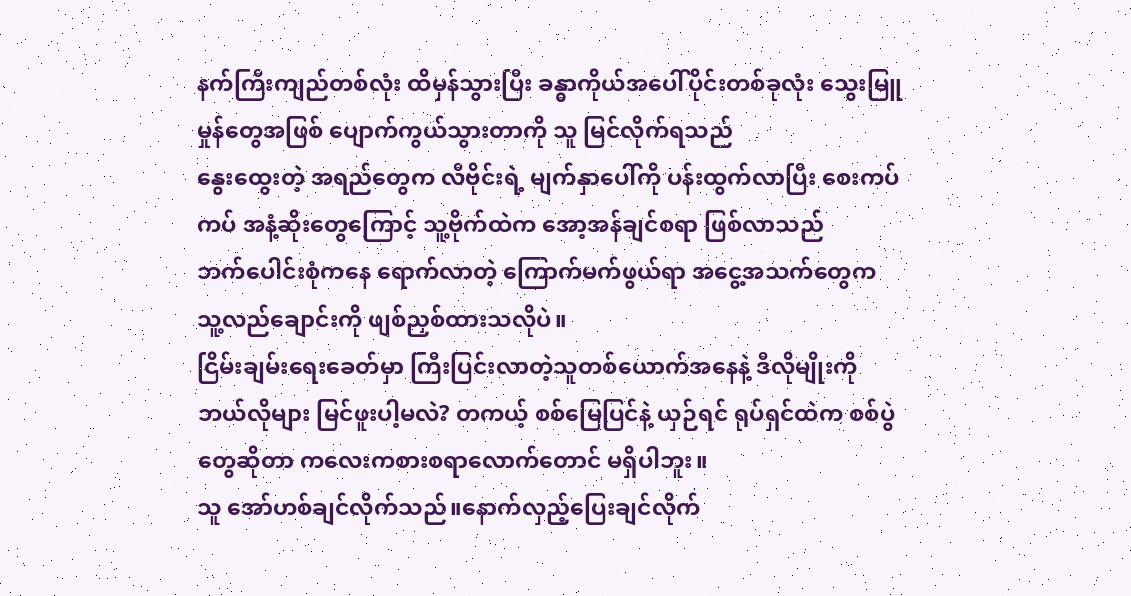နက်ကြီးကျည်တစ်လုံး ထိမှန်သွားပြီး ခန္ဓာကိုယ်အပေါ်ပိုင်းတစ်ခုလုံး သွေးမြူမှုန်တွေအဖြစ် ပျောက်ကွယ်သွားတာကို သူ မြင်လိုက်ရသည်
နွေးထွေးတဲ့ အရည်တွေက လီဗိုင်းရဲ့ မျက်နှာပေါ်ကို ပန်းထွက်လာပြီး စေးကပ်ကပ် အနံ့ဆိုးတွေကြောင့် သူ့ဗိုက်ထဲက အော့အန်ချင်စရာ ဖြစ်လာသည်
ဘက်ပေါင်းစုံကနေ ရောက်လာတဲ့ ကြောက်မက်ဖွယ်ရာ အငွေ့အသက်တွေက သူ့လည်ချောင်းကို ဖျစ်ညှစ်ထားသလိုပဲ။
ငြိမ်းချမ်းရေးခေတ်မှာ ကြီးပြင်းလာတဲ့သူတစ်ယောက်အနေနဲ့ ဒီလိုမျိုးကို ဘယ်လိုများ မြင်ဖူးပါ့မလဲ? တကယ့် စစ်မြေပြင်နဲ့ ယှဉ်ရင် ရုပ်ရှင်ထဲက စစ်ပွဲတွေဆိုတာ ကလေးကစားစရာလောက်တောင် မရှိပါဘူး။
သူ အော်ဟစ်ချင်လိုက်သည်။နောက်လှည့်ပြေးချင်လိုက်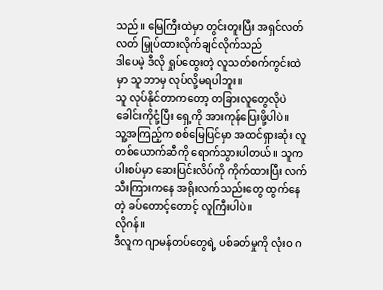သည်။ မြေကြီးထဲမှာ တွင်းတူးပြီး အရှင်လတ်လတ် မြှုပ်ထားလိုက်ချင်လိုက်သည်
ဒါပေမဲ့ ဒီလို ရှုပ်ထွေးတဲ့ လူသတ်စက်ကွင်းထဲမှာ သူ ဘာမှ လုပ်လို့မရပါဘူး။
သူ လုပ်နိုင်တာကတော့ တခြားလူတွေလိုပဲ ခေါင်းကိုငုံ့ပြီး ရှေ့ကို အားကုန်ပြေးဖို့ပါပဲ။
သူ့အကြည့်က စစ်မြေပြင်မှာ အထင်ရှားဆုံး လူတစ်ယောက်ဆီကို ရောက်သွားပါတယ်။ သူက ပါးစပ်မှာ ဆေးပြင်းလိပ်ကို ကိုက်ထားပြီး လက်သီးကြားကနေ အရိုးလက်သည်းတွေ ထွက်နေတဲ့ ခပ်တောင့်တောင့် လူကြီးပါပဲ။
လိုဂန်။
ဒီလူက ဂျာမန်တပ်တွေရဲ့ ပစ်ခတ်မှုကို လုံးဝ ဂ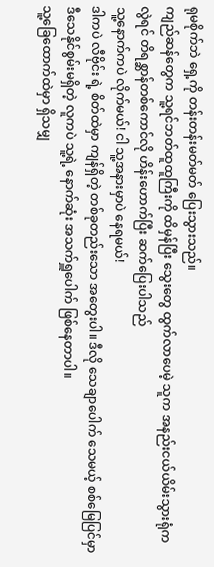ရုမစိုက်ဘဲ ရှေ့ကို တန်းတန်းမတ်မတ် ပြေးသွားသည်။
ကျည်ဆန်တွေက သူ့ရင်ဘတ်ထူထူကြီးကို ထိမှန်ပြီး သွေးတွေ ထွက်လာပေမဲ့ သူက အနည်းငယ်ယိမ်းသွားရုံကလွဲရင် တိရစ္ဆာန်တစ်ကောင်လို ဟိန်းဟောက်ပြီး ဆက်ပြေးပါသည်
သူ့နောက်ကပဲ လိုက်မယ်! ငါ သူ့အနားမှာပဲ နေရမယ်!
ဒါကပဲ လီဗိုင်း ရဲ့ စိတ်ထဲမှာ ကျန်ရှိတဲ့ တစ်ခုတည်းသော အတွေးပါ။ ဒီလို သေချာပေါက် သေမယ့် စစ်မြေပြင်မှာ ဒီသေနိုင်စွမ်းမရှိတဲ့ လူကပဲ သူ့ရဲ့ နောက်ဆုံး အသက်ရှူပေါက် ဖြစ်နေတာပါ။
သူ့ခြေထောက်ထဲမှာ ရှိသမျှ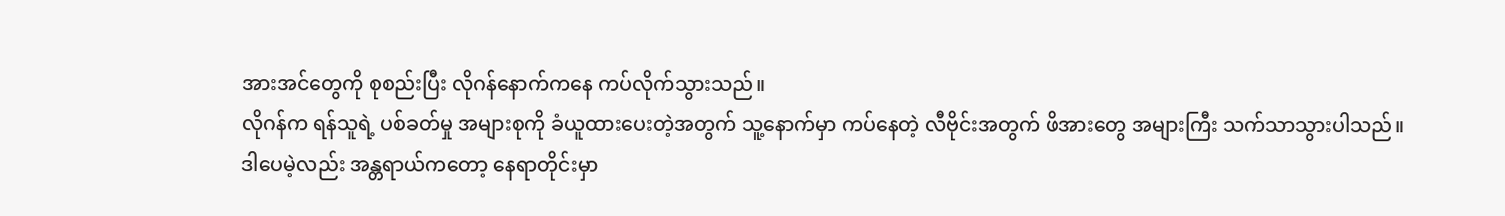အားအင်တွေကို စုစည်းပြီး လိုဂန်နောက်ကနေ ကပ်လိုက်သွားသည်။
လိုဂန်က ရန်သူရဲ့ ပစ်ခတ်မှု အများစုကို ခံယူထားပေးတဲ့အတွက် သူ့နောက်မှာ ကပ်နေတဲ့ လီဗိုင်းအတွက် ဖိအားတွေ အများကြီး သက်သာသွားပါသည်။
ဒါပေမဲ့လည်း အန္တရာယ်ကတော့ နေရာတိုင်းမှာ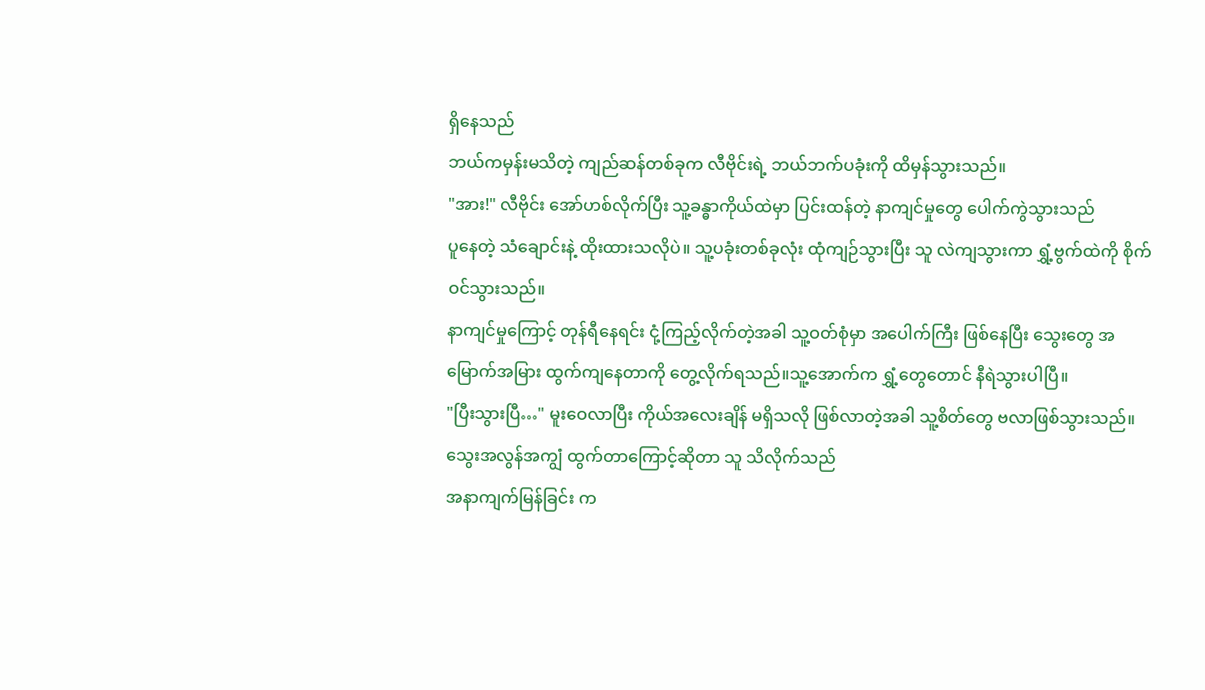ရှိနေသည်
ဘယ်ကမှန်းမသိတဲ့ ကျည်ဆန်တစ်ခုက လီဗိုင်းရဲ့ ဘယ်ဘက်ပခုံးကို ထိမှန်သွားသည်။
"အား!" လီဗိုင်း အော်ဟစ်လိုက်ပြီး သူ့ခန္ဓာကိုယ်ထဲမှာ ပြင်းထန်တဲ့ နာကျင်မှုတွေ ပေါက်ကွဲသွားသည်
ပူနေတဲ့ သံချောင်းနဲ့ ထိုးထားသလိုပဲ။ သူ့ပခုံးတစ်ခုလုံး ထုံကျဉ်သွားပြီး သူ လဲကျသွားကာ ရွှံ့ဗွက်ထဲကို စိုက်ဝင်သွားသည်။
နာကျင်မှုကြောင့် တုန်ရီနေရင်း ငုံ့ကြည့်လိုက်တဲ့အခါ သူ့ဝတ်စုံမှာ အပေါက်ကြီး ဖြစ်နေပြီး သွေးတွေ အမြောက်အမြား ထွက်ကျနေတာကို တွေ့လိုက်ရသည်။သူ့အောက်က ရွှံ့တွေတောင် နီရဲသွားပါပြီ။
"ပြီးသွားပြီ…" မူးဝေလာပြီး ကိုယ်အလေးချိန် မရှိသလို ဖြစ်လာတဲ့အခါ သူ့စိတ်တွေ ဗလာဖြစ်သွားသည်။ သွေးအလွန်အကျွံ ထွက်တာကြောင့်ဆိုတာ သူ သိလိုက်သည်
အနာကျက်မြန်ခြင်း က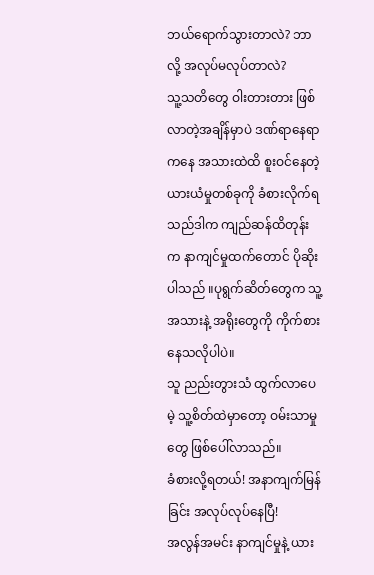ဘယ်ရောက်သွားတာလဲ? ဘာလို့ အလုပ်မလုပ်တာလဲ?
သူ့သတိတွေ ဝါးတားတား ဖြစ်လာတဲ့အချိန်မှာပဲ ဒဏ်ရာနေရာကနေ အသားထဲထိ စူးဝင်နေတဲ့ ယားယံမှုတစ်ခုကို ခံစားလိုက်ရသည်ဒါက ကျည်ဆန်ထိတုန်းက နာကျင်မှုထက်တောင် ပိုဆိုးပါသည် ။ပုရွက်ဆိတ်တွေက သူ့အသားနဲ့ အရိုးတွေကို ကိုက်စားနေသလိုပါပဲ။
သူ ညည်းတွားသံ ထွက်လာပေမဲ့ သူ့စိတ်ထဲမှာတော့ ဝမ်းသာမှုတွေ ဖြစ်ပေါ်လာသည်။
ခံစားလို့ရတယ်! အနာကျက်မြန်ခြင်း အလုပ်လုပ်နေပြီ!
အလွန်အမင်း နာကျင်မှုနဲ့ ယား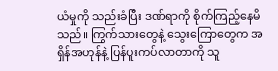ယံမှုကို သည်းခံပြီး ဒဏ်ရာကို စိုက်ကြည့်နေမိသည်။ ကြွက်သားတွေနဲ့ သွေးကြောတွေက အရှိန်အဟုန်နဲ့ ပြန်ပူးကပ်လာတာကို သူ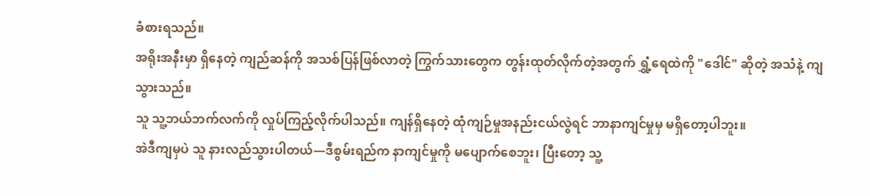ခံစားရသည်။
အရိုးအနီးမှာ ရှိနေတဲ့ ကျည်ဆန်ကို အသစ်ပြန်ဖြစ်လာတဲ့ ကြွက်သားတွေက တွန်းထုတ်လိုက်တဲ့အတွက် ရွှံ့ရေထဲကို "ဒေါင်" ဆိုတဲ့ အသံနဲ့ ကျသွားသည်။
သူ သူ့ဘယ်ဘက်လက်ကို လှုပ်ကြည့်လိုက်ပါသည်။ ကျန်ရှိနေတဲ့ ထုံကျဉ်မှုအနည်းငယ်လွဲရင် ဘာနာကျင်မှုမှ မရှိတော့ပါဘူး။
အဲဒီကျမှပဲ သူ နားလည်သွားပါတယ်—ဒီစွမ်းရည်က နာကျင်မှုကို မပျောက်စေဘူး၊ ပြီးတော့ သူ့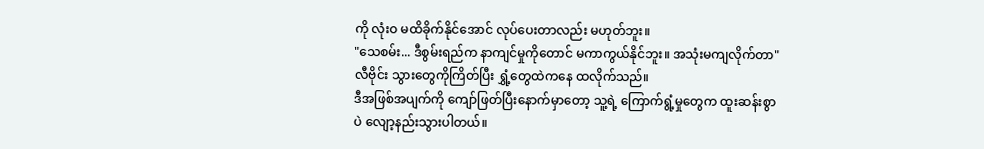ကို လုံးဝ မထိခိုက်နိုင်အောင် လုပ်ပေးတာလည်း မဟုတ်ဘူး။
"သေစမ်း... ဒီစွမ်းရည်က နာကျင်မှုကိုတောင် မကာကွယ်နိုင်ဘူး။ အသုံးမကျလိုက်တာ" လီဗိုင်း သွားတွေကိုကြိတ်ပြီး ရွှံ့တွေထဲကနေ ထလိုက်သည်။
ဒီအဖြစ်အပျက်ကို ကျော်ဖြတ်ပြီးနောက်မှာတော့ သူ့ရဲ့ ကြောက်ရွံ့မှုတွေက ထူးဆန်းစွာပဲ လျော့နည်းသွားပါတယ်။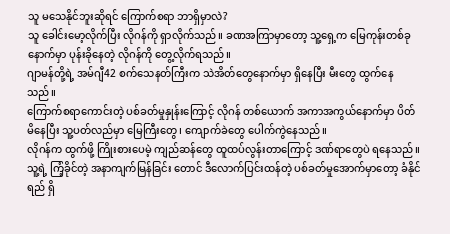သူ မသေနိုင်ဘူးဆိုရင် ကြောက်စရာ ဘာရှိမှာလဲ?
သူ ခေါင်းမော့လိုက်ပြီး လိုဂန်ကို ရှာလိုက်သည်။ ခဏအကြာမှာတော့ သူ့ရှေ့က မြေကုန်းတစ်ခုနောက်မှာ ပုန်းခိုနေတဲ့ လိုဂန်ကို တွေ့လိုက်ရသည်။
ဂျာမန်တို့ရဲ့ အမ်ဂျီ42 စက်သေနတ်ကြီးက သဲအိတ်တွေနောက်မှာ ရှိနေပြီး မီးတွေ ထွက်နေသည်။
ကြောက်စရာကောင်းတဲ့ ပစ်ခတ်မှုနှုန်းကြောင့် လိုဂန် တစ်ယောက် အကာအကွယ်နောက်မှာ ပိတ်မိနေပြီး သူ့ပတ်လည်မှာ မြေကြီးတွေ၊ ကျောက်ခဲတွေ ပေါက်ကွဲနေသည်။
လိုဂန်က ထွက်ဖို့ ကြိုးစားပေမဲ့ ကျည်ဆန်တွေ ထူထပ်လွန်းတာကြောင့် ဒဏ်ရာတွေပဲ ရနေသည်။
သူ့ရဲ့ ကြံ့ခိုင်တဲ့ အနာကျက်မြန်ခြင်း တောင် ဒီလောက်ပြင်းထန်တဲ့ ပစ်ခတ်မှုအောက်မှာတော့ ခံနိုင်ရည် ရှိ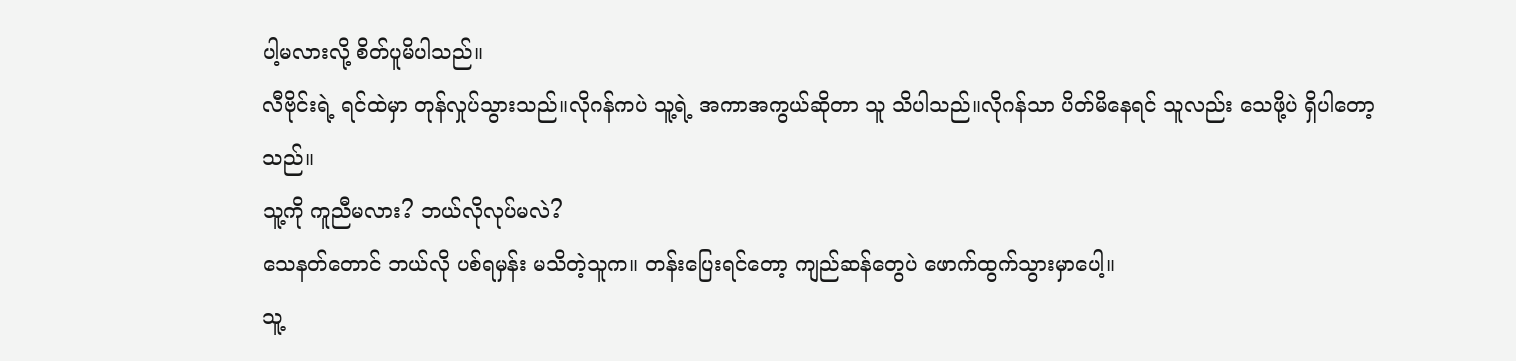ပါ့မလားလို့ စိတ်ပူမိပါသည်။
လီဗိုင်းရဲ့ ရင်ထဲမှာ တုန်လှုပ်သွားသည်။လိုဂန်ကပဲ သူ့ရဲ့ အကာအကွယ်ဆိုတာ သူ သိပါသည်။လိုဂန်သာ ပိတ်မိနေရင် သူလည်း သေဖို့ပဲ ရှိပါတော့သည်။
သူ့ကို ကူညီမလား? ဘယ်လိုလုပ်မလဲ?
သေနတ်တောင် ဘယ်လို ပစ်ရမှန်း မသိတဲ့သူက။ တန်းပြေးရင်တော့ ကျည်ဆန်တွေပဲ ဖောက်ထွက်သွားမှာပေါ့။
သူ့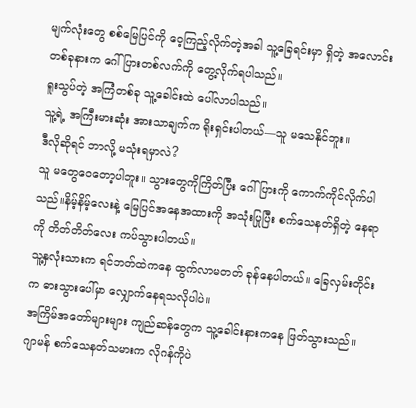မျက်လုံးတွေ စစ်မြေပြင်ကို ဝေ့ကြည့်လိုက်တဲ့အခါ သူ့ခြေရင်းမှာ ရှိတဲ့ အလောင်းတစ်ခုနားက ဂေါ်ပြားတစ်လက်ကို တွေ့လိုက်ရပါသည်။
ရူးသွပ်တဲ့ အကြံတစ်ခု သူ့ခေါင်းထဲ ပေါ်လာပါသည်။
သူ့ရဲ့ အကြီးမားဆုံး အားသာချက်က ရိုးရှင်းပါတယ်—သူ မသေနိုင်ဘူး။
ဒီလိုဆိုရင် ဘာလို့ မသုံးရမှာလဲ?
သူ မတွေဝေတော့ပါဘူး။ သွားတွေကိုကြိတ်ပြီး ဂေါ်ပြားကို ကောက်ကိုင်လိုက်ပါသည်။နိမ့်နိမ့်လေးနဲ့ မြေပြင်အနေအထားကို အသုံးပြုပြီး စက်သေနတ်ရှိတဲ့ နေရာကို တိတ်တိတ်လေး ကပ်သွားပါတယ်။
သူ့နှလုံးသားက ရင်ဘတ်ထဲကနေ ထွက်လာမတတ် ခုန်နေပါတယ်။ ခြေလှမ်းတိုင်းက ဓားသွားပေါ်မှာ လျှောက်နေရသလိုပါပဲ။
အကြိမ်အတော်များများ ကျည်ဆန်တွေက သူ့ခေါင်းနားကနေ ဖြတ်သွားသည်။
ဂျာမန် စက်သေနတ်သမားက လိုဂန်ကိုပဲ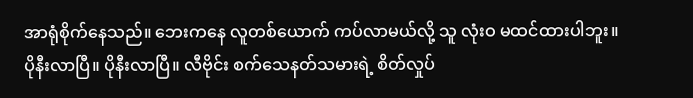အာရုံစိုက်နေသည်။ ဘေးကနေ လူတစ်ယောက် ကပ်လာမယ်လို့ သူ လုံးဝ မထင်ထားပါဘူး။
ပိုနီးလာပြီ။ ပိုနီးလာပြီ။ လီဗိုင်း စက်သေနတ်သမားရဲ့ စိတ်လှုပ်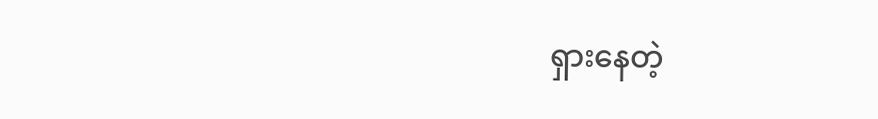ရှားနေတဲ့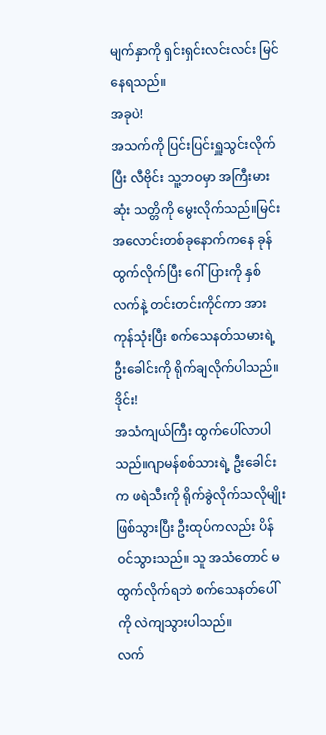မျက်နှာကို ရှင်းရှင်းလင်းလင်း မြင်နေရသည်။
အခုပဲ!
အသက်ကို ပြင်းပြင်းရှူသွင်းလိုက်ပြီး လီဗိုင်း သူ့ဘဝမှာ အကြီးမားဆုံး သတ္တိကို မွေးလိုက်သည်။မြင်းအလောင်းတစ်ခုနောက်ကနေ ခုန်ထွက်လိုက်ပြီး ဂေါ်ပြားကို နှစ်လက်နဲ့ တင်းတင်းကိုင်ကာ အားကုန်သုံးပြီး စက်သေနတ်သမားရဲ့ ဦးခေါင်းကို ရိုက်ချလိုက်ပါသည်။
ဒိုင်း!
အသံကျယ်ကြီး ထွက်ပေါ်လာပါသည်။ဂျာမန်စစ်သားရဲ့ ဦးခေါင်းက ဖရဲသီးကို ရိုက်ခွဲလိုက်သလိုမျိုး ဖြစ်သွားပြီး ဦးထုပ်ကလည်း ပိန်ဝင်သွားသည်။ သူ အသံတောင် မထွက်လိုက်ရဘဲ စက်သေနတ်ပေါ်ကို လဲကျသွားပါသည်။
လက်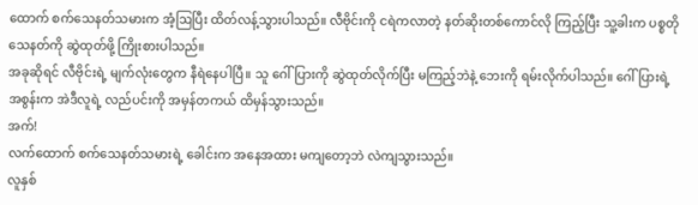ထောက် စက်သေနတ်သမားက အံ့ဩပြီး ထိတ်လန့်သွားပါသည်။ လီဗိုင်းကို ငရဲကလာတဲ့ နတ်ဆိုးတစ်ကောင်လို ကြည့်ပြီး သူ့ခါးက ပစ္စတိုသေနတ်ကို ဆွဲထုတ်ဖို့ ကြိုးစားပါသည်။
အခုဆိုရင် လီဗိုင်းရဲ့ မျက်လုံးတွေက နီရဲနေပါပြီ။ သူ ဂေါ်ပြားကို ဆွဲထုတ်လိုက်ပြီး မကြည့်ဘဲနဲ့ ဘေးကို ရမ်းလိုက်ပါသည်။ ဂေါ်ပြားရဲ့ အစွန်းက အဲဒီလူရဲ့ လည်ပင်းကို အမှန်တကယ် ထိမှန်သွားသည်။
အက်!
လက်ထောက် စက်သေနတ်သမားရဲ့ ခေါင်းက အနေအထား မကျတော့ဘဲ လဲကျသွားသည်။
လူနှစ်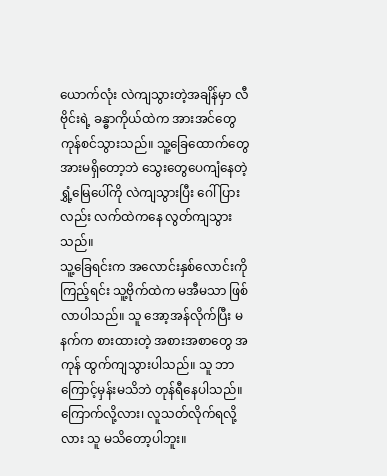ယောက်လုံး လဲကျသွားတဲ့အချိန်မှာ လီဗိုင်းရဲ့ ခန္ဓာကိုယ်ထဲက အားအင်တွေ ကုန်စင်သွားသည်။ သူ့ခြေထောက်တွေ အားမရှိတော့ဘဲ သွေးတွေပေကျံနေတဲ့ ရွှံ့မြေပေါ်ကို လဲကျသွားပြီး ဂေါ်ပြားလည်း လက်ထဲကနေ လွတ်ကျသွားသည်။
သူ့ခြေရင်းက အလောင်းနှစ်လောင်းကို ကြည့်ရင်း သူ့ဗိုက်ထဲက မအီမသာ ဖြစ်လာပါသည်။ သူ အော့အန်လိုက်ပြီး မနက်က စားထားတဲ့ အစားအစာတွေ အကုန် ထွက်ကျသွားပါသည်။ သူ ဘာကြောင့်မှန်းမသိဘဲ တုန်ရီနေပါသည်။ ကြောက်လို့လား၊ လူသတ်လိုက်ရလို့လား သူ မသိတော့ပါဘူး။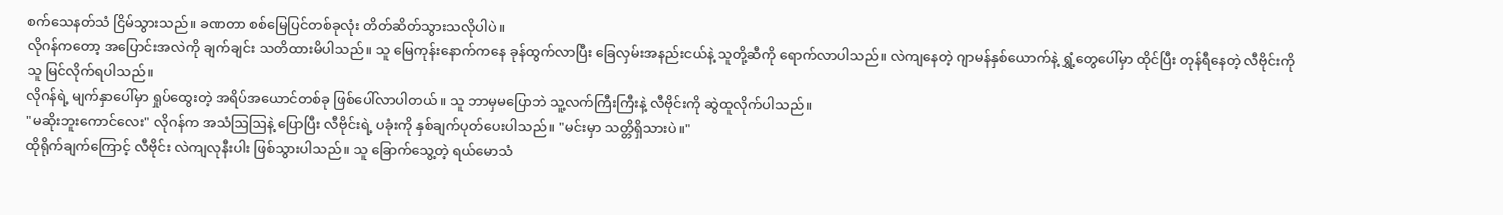စက်သေနတ်သံ ငြိမ်သွားသည်။ ခဏတာ စစ်မြေပြင်တစ်ခုလုံး တိတ်ဆိတ်သွားသလိုပါပဲ။
လိုဂန်ကတော့ အပြောင်းအလဲကို ချက်ချင်း သတိထားမိပါသည်။ သူ မြေကုန်းနောက်ကနေ ခုန်ထွက်လာပြီး ခြေလှမ်းအနည်းငယ်နဲ့ သူတို့ဆီကို ရောက်လာပါသည်။ လဲကျနေတဲ့ ဂျာမန်နှစ်ယောက်နဲ့ ရွှံ့တွေပေါ်မှာ ထိုင်ပြီး တုန်ရီနေတဲ့ လီဗိုင်းကို သူ မြင်လိုက်ရပါသည်။
လိုဂန်ရဲ့ မျက်နှာပေါ်မှာ ရှုပ်ထွေးတဲ့ အရိပ်အယောင်တစ်ခု ဖြစ်ပေါ်လာပါတယ်။ သူ ဘာမှမပြောဘဲ သူ့လက်ကြီးကြီးနဲ့ လီဗိုင်းကို ဆွဲထူလိုက်ပါသည်။
"မဆိုးဘူးကောင်လေး" လိုဂန်က အသံဩဩနဲ့ ပြောပြီး လီဗိုင်းရဲ့ ပခုံးကို နှစ်ချက်ပုတ်ပေးပါသည်။ "မင်းမှာ သတ္တိရှိသားပဲ။"
ထိုရိုက်ချက်ကြောင့် လီဗိုင်း လဲကျလုနီးပါး ဖြစ်သွားပါသည်။ သူ ခြောက်သွေ့တဲ့ ရယ်မောသံ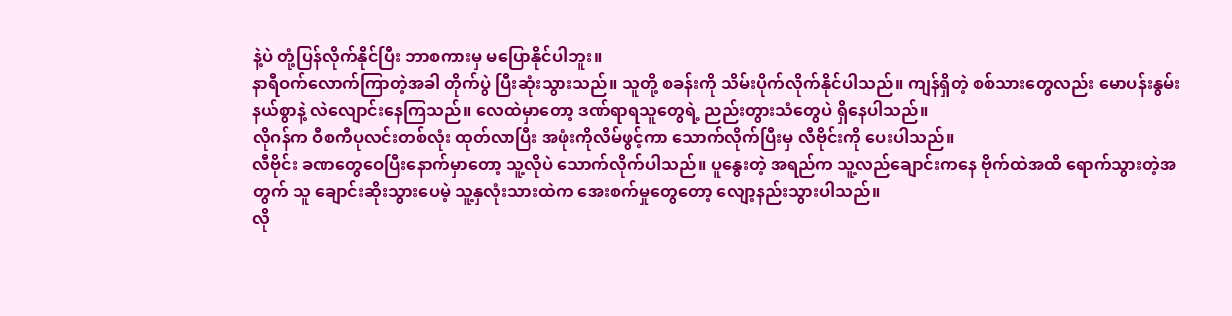နဲ့ပဲ တုံ့ပြန်လိုက်နိုင်ပြီး ဘာစကားမှ မပြောနိုင်ပါဘူး။
နာရီဝက်လောက်ကြာတဲ့အခါ တိုက်ပွဲ ပြီးဆုံးသွားသည်။ သူတို့ စခန်းကို သိမ်းပိုက်လိုက်နိုင်ပါသည်။ ကျန်ရှိတဲ့ စစ်သားတွေလည်း မောပန်းနွမ်းနယ်စွာနဲ့ လဲလျောင်းနေကြသည်။ လေထဲမှာတော့ ဒဏ်ရာရသူတွေရဲ့ ညည်းတွားသံတွေပဲ ရှိနေပါသည်။
လိုဂန်က ဝီစကီပုလင်းတစ်လုံး ထုတ်လာပြီး အဖုံးကိုလိမ်ဖွင့်ကာ သောက်လိုက်ပြီးမှ လီဗိုင်းကို ပေးပါသည်။
လီဗိုင်း ခဏတွေဝေပြီးနောက်မှာတော့ သူ့လိုပဲ သောက်လိုက်ပါသည်။ ပူနွေးတဲ့ အရည်က သူ့လည်ချောင်းကနေ ဗိုက်ထဲအထိ ရောက်သွားတဲ့အတွက် သူ ချောင်းဆိုးသွားပေမဲ့ သူ့နှလုံးသားထဲက အေးစက်မှုတွေတော့ လျော့နည်းသွားပါသည်။
လို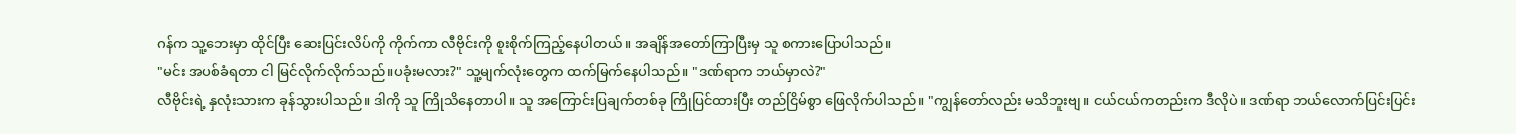ဂန်က သူ့ဘေးမှာ ထိုင်ပြီး ဆေးပြင်းလိပ်ကို ကိုက်ကာ လီဗိုင်းကို စူးစိုက်ကြည့်နေပါတယ်။ အချိန်အတော်ကြာပြီးမှ သူ စကားပြောပါသည်။
"မင်း အပစ်ခံရတာ ငါ မြင်လိုက်လိုက်သည်။ပခုံးမလား?" သူ့မျက်လုံးတွေက ထက်မြက်နေပါသည်။ "ဒဏ်ရာက ဘယ်မှာလဲ?"
လီဗိုင်းရဲ့ နှလုံးသားက ခုန်သွားပါသည်။ ဒါကို သူ ကြိုသိနေတာပါ။ သူ အကြောင်းပြချက်တစ်ခု ကြိုပြင်ထားပြီး တည်ငြိမ်စွာ ဖြေလိုက်ပါသည်။ "ကျွန်တော်လည်း မသိဘူးဗျ။ ငယ်ငယ်ကတည်းက ဒီလိုပဲ။ ဒဏ်ရာ ဘယ်လောက်ပြင်းပြင်း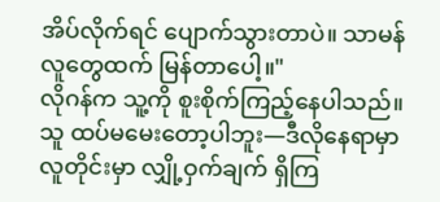အိပ်လိုက်ရင် ပျောက်သွားတာပဲ။ သာမန်လူတွေထက် မြန်တာပေါ့။"
လိုဂန်က သူ့ကို စူးစိုက်ကြည့်နေပါသည်။ သူ ထပ်မမေးတော့ပါဘူး—ဒီလိုနေရာမှာ လူတိုင်းမှာ လျှို့ဝှက်ချက် ရှိကြ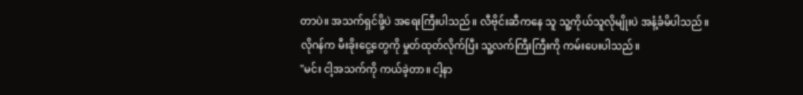တာပဲ။ အသက်ရှင်ဖို့ပဲ အရေးကြီးပါသည်။ လီဗိုင်းဆီကနေ သူ သူ့ကိုယ်သူလိုမျိုးပဲ အနံ့ခံမိပါသည်။
လိုဂန်က မီးခိုးငွေ့တွေကို မှုတ်ထုတ်လိုက်ပြီး သူ့လက်ကြီးကြီးကို ကမ်းပေးပါသည်။
"မင်း ငါ့အသက်ကို ကယ်ခဲ့တာ။ ငါ့နာ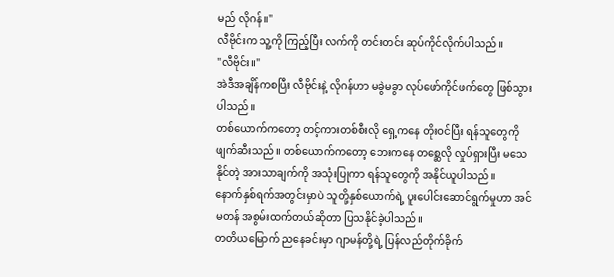မည် လိုဂန်။"
လီဗိုင်းက သူ့ကို ကြည့်ပြီး လက်ကို တင်းတင်း ဆုပ်ကိုင်လိုက်ပါသည်။
"လီဗိုင်း။"
အဲဒီအချိန်ကစပြီး လီဗိုင်းနဲ့ လိုဂန်ဟာ မခွဲမခွာ လုပ်ဖော်ကိုင်ဖက်တွေ ဖြစ်သွားပါသည်။
တစ်ယောက်ကတော့ တင့်ကားတစ်စီးလို ရှေ့ကနေ တိုးဝင်ပြီး ရန်သူတွေကို ဖျက်ဆီးသည်။ တစ်ယောက်ကတော့ ဘေးကနေ တစ္ဆေလို လှုပ်ရှားပြီး မသေနိုင်တဲ့ အားသာချက်ကို အသုံးပြုကာ ရန်သူတွေကို အနိုင်ယူပါသည်။
နောက်နှစ်ရက်အတွင်းမှာပဲ သူတို့နှစ်ယောက်ရဲ့ ပူးပေါင်းဆောင်ရွက်မှုဟာ အင်မတန် အစွမ်းထက်တယ်ဆိုတာ ပြသနိုင်ခဲ့ပါသည်။
တတိယမြောက် ညနေခင်းမှာ ဂျာမန်တို့ရဲ့ ပြန်လည်တိုက်ခိုက်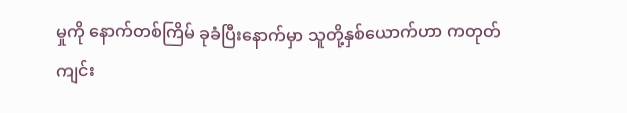မှုကို နောက်တစ်ကြိမ် ခုခံပြီးနောက်မှာ သူတို့နှစ်ယောက်ဟာ ကတုတ်ကျင်း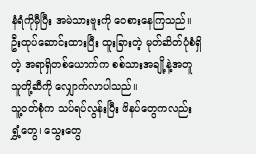နံရံကိုမှီပြီး အမဲသားဗူးကို ဝေစားနေကြသည်။
ဦးထုပ်ဆောင်းထားပြီး ထူးခြားတဲ့ မုတ်ဆိတ်ပုံစံရှိတဲ့ အရာရှိတစ်ယောက်က စစ်သားအချို့နဲ့အတူ သူတို့ဆီကို လျှောက်လာပါသည်။
သူ့ဝတ်စုံက သပ်ရပ်လွန်းပြီး ဖိနပ်တွေကလည်း ရွှံ့တွေ၊ သွေးတွေ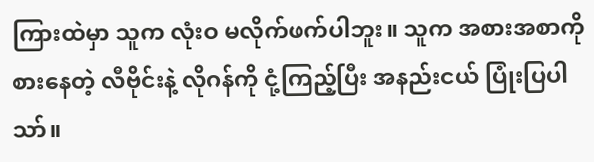ကြားထဲမှာ သူက လုံးဝ မလိုက်ဖက်ပါဘူး။ သူက အစားအစာကို စားနေတဲ့ လီဗိုင်းနဲ့ လိုဂန်ကို ငုံ့ကြည့်ပြီး အနည်းငယ် ပြုံးပြပါသာ်။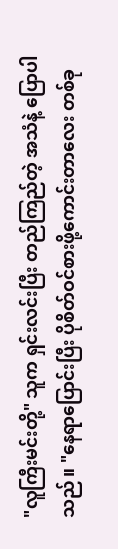"လူကြီးမင်းတို့" သူက ရှင်းလင်းပြီး တည်ကြည်တဲ့ အသံနဲ့ ပြောပါသည်။ "နေရာပြောင်းပြီး ပိုစိတ်ဝင်စားဖို့ကောင်းတာလေး တစ်ခု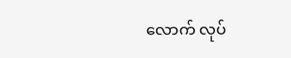လောက် လုပ်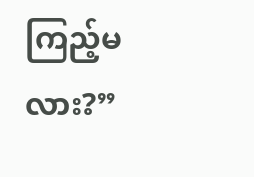ကြည့်မလား?”